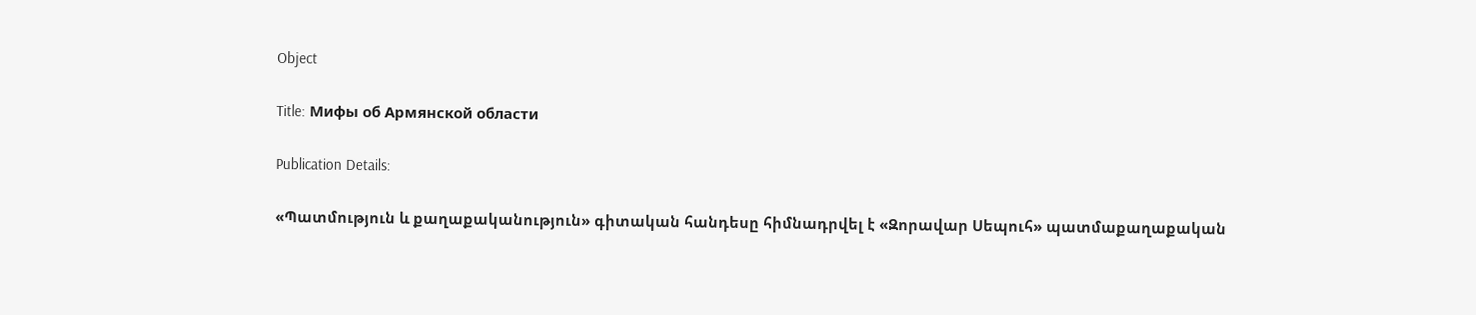Object

Title: Мифы об Армянской области

Publication Details:

«Պատմություն և քաղաքականություն» գիտական հանդեսը հիմնադրվել է «Զորավար Սեպուհ» պատմաքաղաքական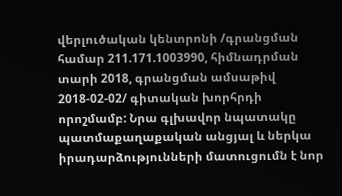վերլուծական կենտրոնի /գրանցման համար 211.171.1003990, հիմնադրման տարի 2018, գրանցման ամսաթիվ 2018-02-02/ գիտական խորհրդի որոշմամբ: Նրա գլխավոր նպատակը պատմաքաղաքական անցյալ և ներկա իրադարձությունների մատուցումն է նոր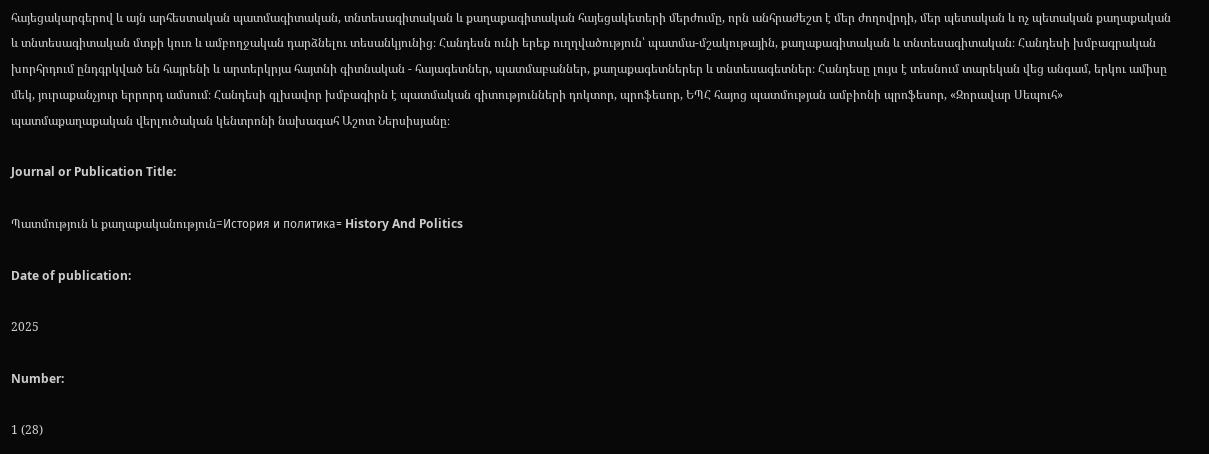հայեցակարգերով և այն արհեստական պատմագիտական, տնտեսագիտական և քաղաքագիտական հայեցակետերի մերժումը, որն անհրաժեշտ է մեր ժողովրդի, մեր պետական և ոչ պետական քաղաքական և տնտեսագիտական մտքի կուռ և ամբողջական դարձնելու տեսանկյունից։ Հանդեսն ունի երեք ուղղվածություն՝ պատմա-մշակութային, քաղաքագիտական և տնտեսագիտական։ Հանդեսի խմբագրական խորհրդում ընդգրկված են հայրենի և արտերկրյա հայտնի գիտնական - հայագետներ, պատմաբաններ, քաղաքագետներեր և տնտեսագետներ։ Հանդեսը լույս է տեսնում տարեկան վեց անգամ, երկու ամիսը մեկ, յուրաքանչյուր երրորդ ամսում։ Հանդեսի գլխավոր խմբագիրն է պատմական գիտությունների դոկտոր, պրոֆեսոր, ԵՊՀ հայոց պատմության ամբիոնի պրոֆեսոր, «Զորավար Սեպուհ» պատմաքաղաքական վերլուծական կենտրոնի նախագահ Աշոտ Ներսիսյանը։

Journal or Publication Title:

Պատմություն և քաղաքականություն=История и политика= History And Politics

Date of publication:

2025

Number:

1 (28)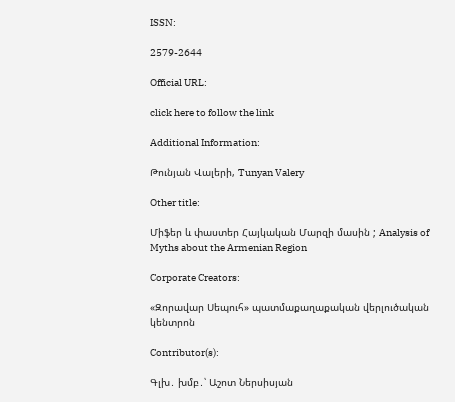ISSN:

2579-2644

Official URL:

click here to follow the link

Additional Information:

Թունյան Վալերի, Tunyan Valery

Other title:

Միֆեր և փաստեր Հայկական Մարզի մասին ; Analysis of Myths about the Armenian Region

Corporate Creators:

«Զորավար Սեպուհ» պատմաքաղաքական վերլուծական կենտրոն

Contributor(s):

Գլխ․ խմբ․՝ Աշոտ Ներսիսյան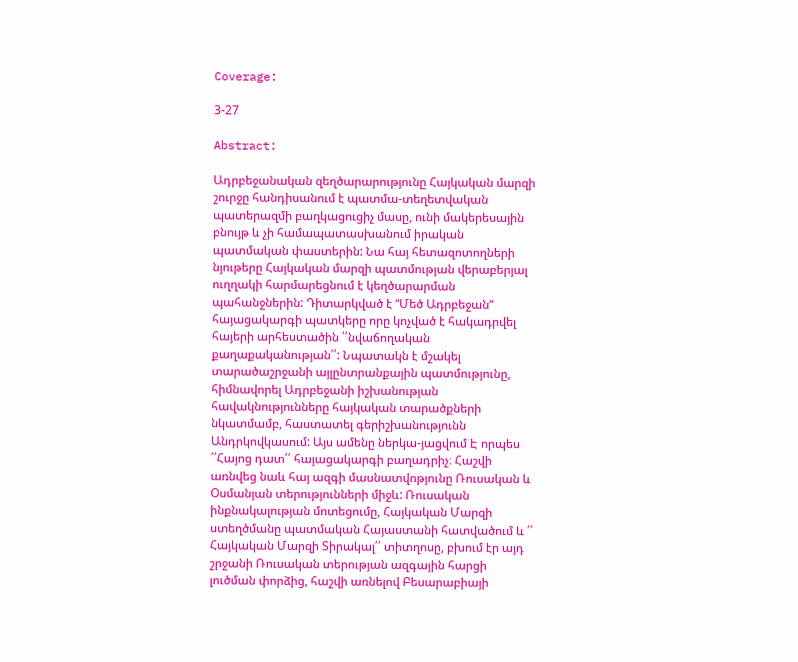Coverage:

3-27

Abstract:

Ադրբեջանական զեղծարարությունը Հայկական մարզի շուրջը հանդիսանում է պատմա-տեղետվական պատերազմի բաղկացուցիչ մասը, ունի մակերեսային բնույթ և չի համապատասխանում իրական պատմական փաստերին: Նա հայ հետազոտողների նյութերը Հայկական մարզի պատմության վերաբերյալ ուղղակի հարմարեցնում է կեղծարարման պահանջներին: Դիտարկված է “Մեծ Ադրբեջան“ հայացակարգի պատկերը որը կոչված է հակադրվել հայերի արհեստածին ՛՛նվաճողական քաղաքականության՛՛: Նպատակն է մշակել տարածաշրջանի այլընտրանքային պատմությունը, հիմնավորել Ադրբեջանի իշխանության հավակնությունները հայկական տարածքների նկատմամբ, հաստատել գերիշխանությունն Անդրկովկասում: Այս ամենը ներկա-յացվում Է որպես ՛՛Հայոց դատ՛՛ հայացակարգի բաղադրիչ։ Հաշվի առնվեց նաև հայ ազգի մասնատվոթյունը Ռուսական և Օսմանյան տերությունների միջև: Ռուսական ինքնակալության մոտեցումը, Հայկական Մարզի ստեղծմանը պատմական Հայաստանի հատվածում և ՛՛ Հայկական Մարզի Տիրակալ՛՛ տիտղոսը, բխում էր այդ շրջանի Ռուսական տերության ազգային հարցի լուծման փորձից, հաշվի առնելով Բեսարաբիայի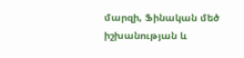մարզի, Ֆինական մեծ իշխանության և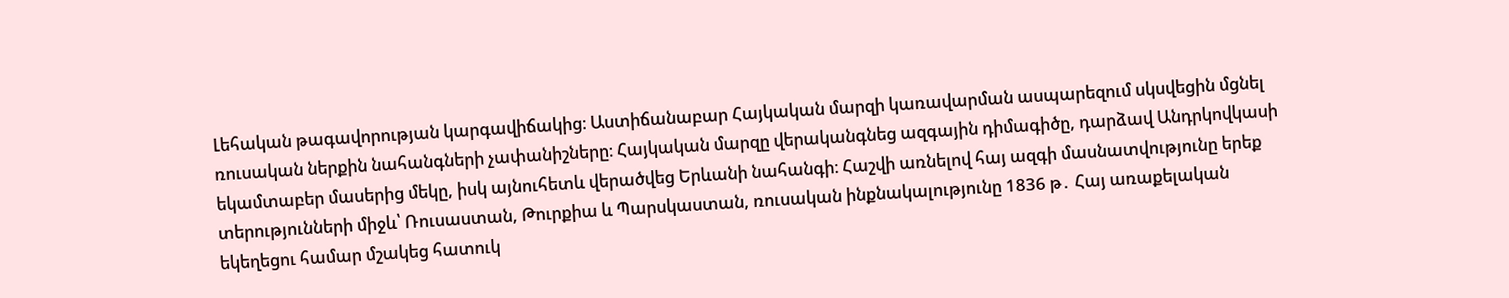Լեհական թագավորության կարգավիճակից։ Աստիճանաբար Հայկական մարզի կառավարման ասպարեզում սկսվեցին մցնել ռուսական ներքին նահանգների չափանիշները։ Հայկական մարզը վերականգնեց ազգային դիմագիծը, դարձավ Անդրկովկասի եկամտաբեր մասերից մեկը, իսկ այնուհետև վերածվեց Երևանի նահանգի։ Հաշվի առնելով հայ ազգի մասնատվությունը երեք տերությունների միջև՝ Ռուսաստան, Թուրքիա և Պարսկաստան, ռուսական ինքնակալությունը 1836 թ․ Հայ առաքելական եկեղեցու համար մշակեց հատուկ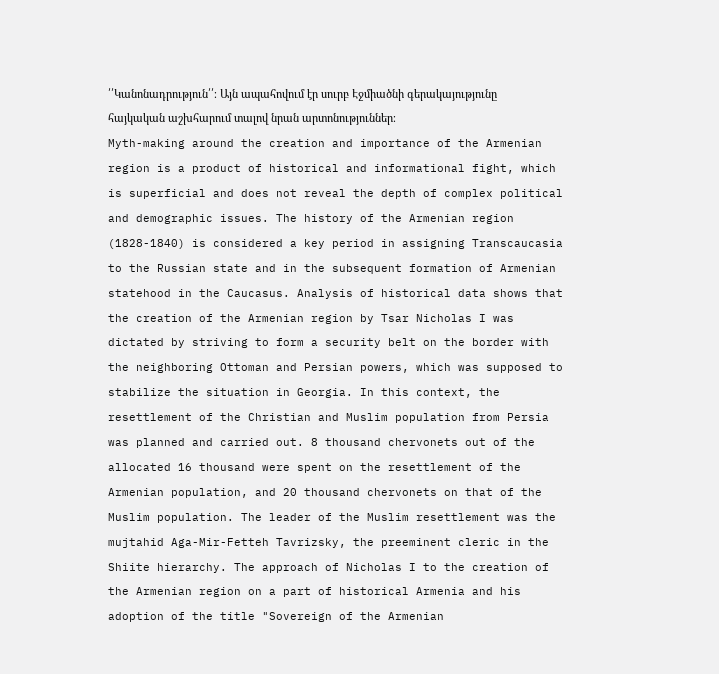՛՛Կանոնադրություն՛՛։ Այն ապահովում էր սուրբ Էջմիածնի գերակայությունը հայկական աշխհարում տալով նրան արտոնություններ։
Myth-making around the creation and importance of the Armenian region is a product of historical and informational fight, which is superficial and does not reveal the depth of complex political and demographic issues. The history of the Armenian region (1828-1840) is considered a key period in assigning Transcaucasia to the Russian state and in the subsequent formation of Armenian statehood in the Caucasus. Analysis of historical data shows that the creation of the Armenian region by Tsar Nicholas I was dictated by striving to form a security belt on the border with the neighboring Ottoman and Persian powers, which was supposed to stabilize the situation in Georgia. In this context, the resettlement of the Christian and Muslim population from Persia was planned and carried out. 8 thousand chervonets out of the allocated 16 thousand were spent on the resettlement of the Armenian population, and 20 thousand chervonets on that of the Muslim population. The leader of the Muslim resettlement was the mujtahid Aga-Mir-Fetteh Tavrizsky, the preeminent cleric in the Shiite hierarchy. The approach of Nicholas I to the creation of the Armenian region on a part of historical Armenia and his adoption of the title "Sovereign of the Armenian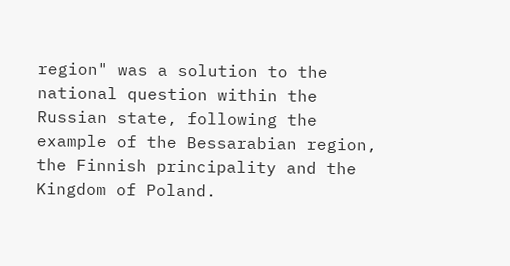region" was a solution to the national question within the Russian state, following the example of the Bessarabian region, the Finnish principality and the Kingdom of Poland.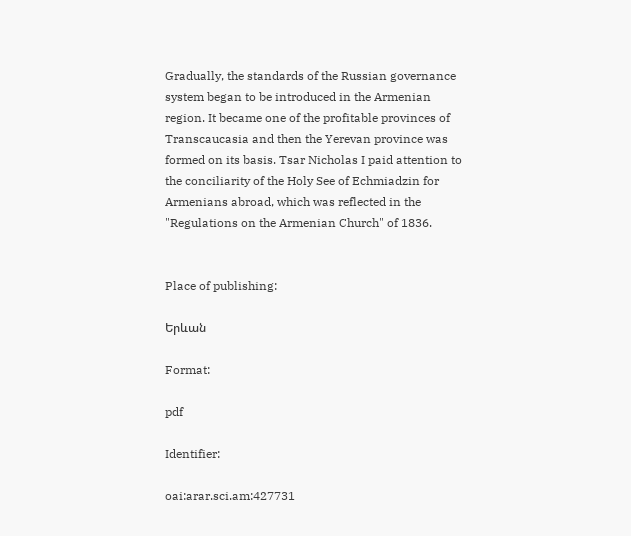Gradually, the standards of the Russian governance system began to be introduced in the Armenian region. It became one of the profitable provinces of Transcaucasia and then the Yerevan province was formed on its basis. Tsar Nicholas I paid attention to the conciliarity of the Holy See of Echmiadzin for Armenians abroad, which was reflected in the "Regulations on the Armenian Church" of 1836.


Place of publishing:

Երևան

Format:

pdf

Identifier:

oai:arar.sci.am:427731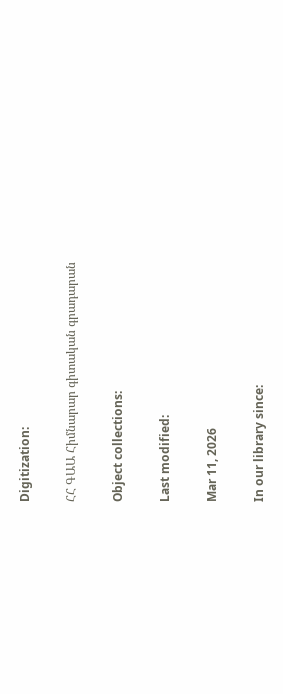Digitization:

ՀՀ ԳԱԱ Հիմնարար գիտական գրադարան

Object collections:

Last modified:

Mar 11, 2026

In our library since: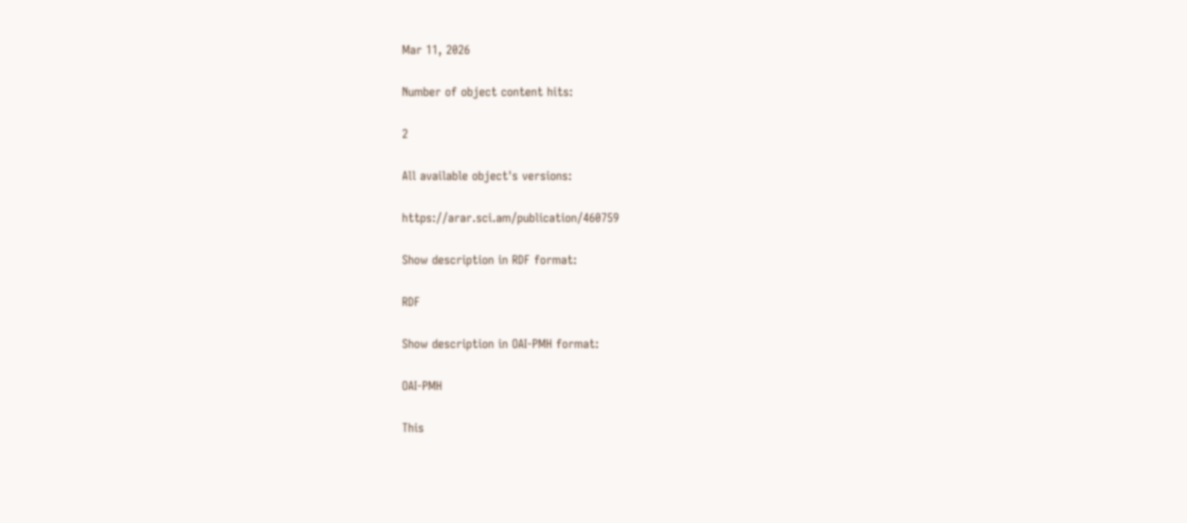Mar 11, 2026

Number of object content hits:

2

All available object's versions:

https://arar.sci.am/publication/460759

Show description in RDF format:

RDF

Show description in OAI-PMH format:

OAI-PMH

This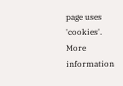page uses 'cookies'. More information